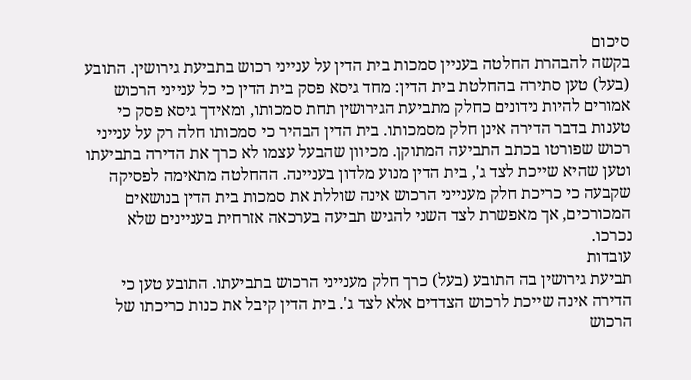סיכום
בקשה להבהרת החלטה בעניין סמכות בית הדין על ענייני רכוש בתביעת גירושין. התובע (בעל) טען סתירה בהחלטת בית הדין: מחד גיסא פסק בית הדין כי כל ענייני הרכוש אמורים להיות נידונים כחלק מתביעת הגירושין תחת סמכותו, ומאידך גיסא פסק כי טענות בדבר הדירה אינן חלק מסמכותו. בית הדין הבהיר כי סמכותו חלה רק על ענייני רכוש שפורטו בכתב התביעה המתוקן. מכיוון שהבעל עצמו לא כרך את הדירה בתביעתו וטען שהיא שייכת לצד ג', בית הדין מנוע מלדון בעניינה. ההחלטה מתאימה לפסיקה שקבעה כי כריכת חלק מענייני הרכוש אינה שוללת את סמכות בית הדין בנושאים המכורכים, אך מאפשרת לצד השני להגיש תביעה בערכאה אזרחית בעניינים שלא נכרכו.
עובדות
תביעת גירושין בה התובע (בעל) כרך חלק מענייני הרכוש בתביעתו. התובע טען כי הדירה אינה שייכת לרכוש הצדדים אלא לצד ג'. בית הדין קיבל את כנות כריכתו של הרכוש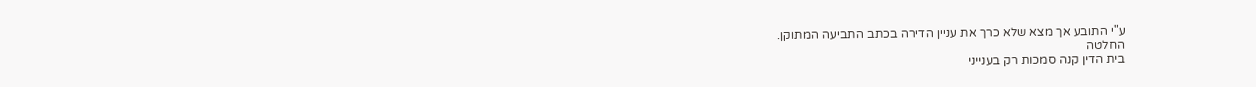ע"י התובע אך מצא שלא כרך את עניין הדירה בכתב התביעה המתוקן.
החלטה
בית הדין קנה סמכות רק בענייני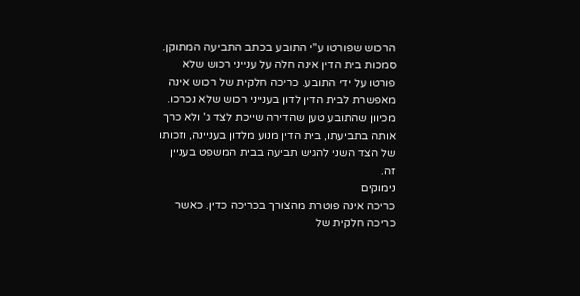הרכוש שפורטו ע"י התובע בכתב התביעה המתוקן. סמכות בית הדין אינה חלה על ענייני רכוש שלא פורטו על ידי התובע. כריכה חלקית של רכוש אינה מאפשרת לבית הדין לדון בענייני רכוש שלא נכרכו. מכיוון שהתובע טען שהדירה שייכת לצד ג' ולא כרך אותה בתביעתו, בית הדין מנוע מלדון בעניינה, וזכותו של הצד השני להגיש תביעה בבית המשפט בעניין זה.
נימוקים
כריכה אינה פוטרת מהצורך בכריכה כדין. כאשר כריכה חלקית של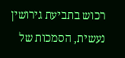רכוש בתביעת גירושין נעשית, הסמכות של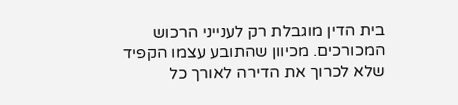בית הדין מוגבלת רק לענייני הרכוש המכורכים. מכיוון שהתובע עצמו הקפיד שלא לכרוך את הדירה לאורך כל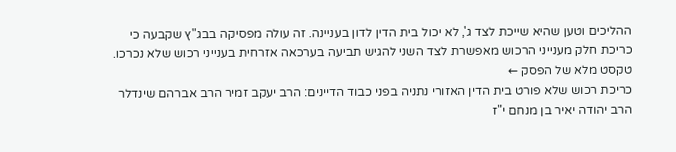ההליכים וטען שהיא שייכת לצד ג', לא יכול בית הדין לדון בעניינה. זה עולה מפסיקה בבג"ץ שקבעה כי כריכת חלק מענייני הרכוש מאפשרת לצד השני להגיש תביעה בערכאה אזרחית בענייני רכוש שלא נכרכו.
טקסט מלא של הפסק ←
כריכת רכוש שלא פורט בית הדין האזורי נתניה בפני כבוד הדיינים: הרב יעקב זמיר הרב אברהם שינדלר הרב יהודה יאיר בן מנחם י"ז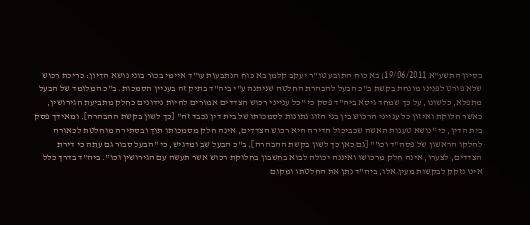בסיון התשע"א 19/06/2011) בא כוח התובע טו"ר יעקב קלמן בא כוח הנתבעות עו"ד איימי בכור בוני נושא הדיון: כריכת רכוש שלא פורט לפנינו מונחת בקשת ב"כ הבעל להבהרת החלטה שניתנה ע"י ביה"ד בתיק זה בעניין הסמכות. ב"כ המלומד של הבעל מתפלא, כלשונו, על כך שמחד גיסא ביה"ד פסק כי "כל ענייני רכוש הצדדים אמורים להיות נידונים כחלק מתביעת הגירושין, כאשר חלוקת ואיזון כל ענייני הרכוש בין בני הזוג נתונות לסמכותו של בית דין נכבד זה" [כך לשון בקשת ההבהרה]. ומאידך פסק בית הדין, כי "נושא טענות האשה שכביכול הדירה היא רכוש הצדדים, אינה חלק מסמכותו תוך ובסתירה מוחלטת לכאורה לחלקו הראשון של פסה"ד וכו'" [גם כאן כך לשון בקשת ההבהרה]. ב"כ הבעל שב ומדגיש, כי "הבעל סבור גם עתה כי דירת הצדדים, לצערו, אינה חלק מרכושו ואיננה יכולה לבוא בחשבון בחלוקת רכוש אשר תעשה עם הגירושין וכו". ביה"ד בדרך כלל אינו נזקק לבקשות מעין אלו, ביה"ד נתן את החלטתו ומקום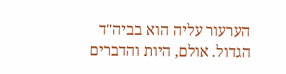הערעור עליה הוא בביה"ד הגדול. אולם, היות והדברים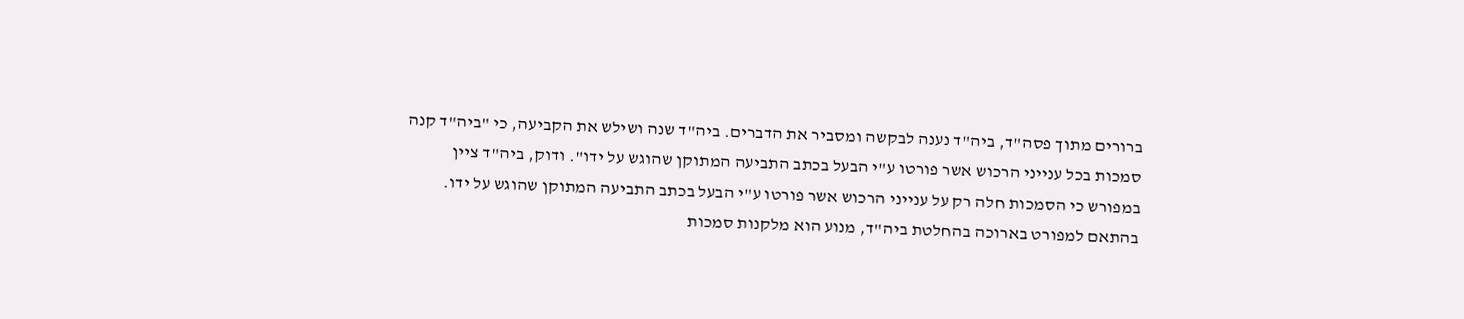ברורים מתוך פסה"ד, ביה"ד נענה לבקשה ומסביר את הדברים. ביה"ד שנה ושילש את הקביעה, כי "ביה"ד קנה סמכות בכל ענייני הרכוש אשר פורטו ע"י הבעל בכתב התביעה המתוקן שהוגש על ידו". ודוק, ביה"ד ציין במפורש כי הסמכות חלה רק על ענייני הרכוש אשר פורטו ע"י הבעל בכתב התביעה המתוקן שהוגש על ידו. בהתאם למפורט בארוכה בהחלטת ביה"ד, מנוע הוא מלקנות סמכות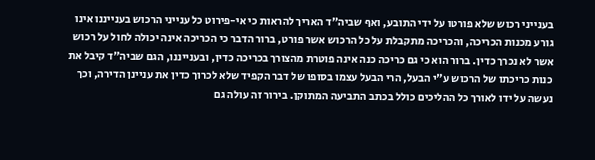בענייני רכוש שלא פורטו על ידי התובע, ואף שביה"ד האריך להראות כי אי-פירוט כל ענייני הרכוש בענייננו אינו גורע מכנות הכריכה, והכריכה מתקבלת על כל הרכוש אשר פורט, ברור הדבר כי הכריכה אינה יכולה לחול על רכוש אשר לא נכרך כדין. ברור הוא כי גם כריכה כנה אינה פוטרת מהצורך בכריכה כדין, ובענייננו, הגם שביה"ד קיבל את כנות כריכתו של הרכוש ע"י הבעל, הרי הבעל עצמו בסופו של דבר הקפיד שלא לכרוך כדין את עניינן הדירה, וכך נעשה על ידו לאורך כל ההליכים כולל בכתב התביעה המתוקן. בירור זה עולה גם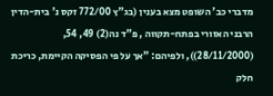מדברי כב' השופט מצא בענין (בג"ץ 772/00 זקס נ' בית-הדין הרבני האזורי בפתח-תקווה , פ"ד נה(2) 49, 54, (28/11/2000)), ולפיהם: "אך על פי הפסיקה הקיימת, כריכת חלק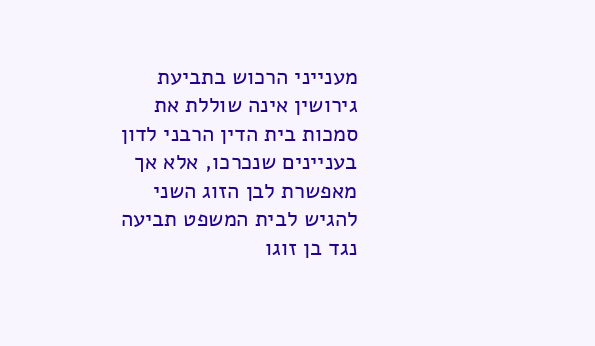מענייני הרכוש בתביעת גירושין אינה שוללת את סמכות בית הדין הרבני לדון בעניינים שנכרכו, אלא אך מאפשרת לבן הזוג השני להגיש לבית המשפט תביעה נגד בן זוגו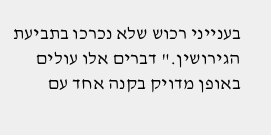בענייני רכוש שלא נכרכו בתביעת הגירושין." דברים אלו עולים באופן מדויק בקנה אחד עם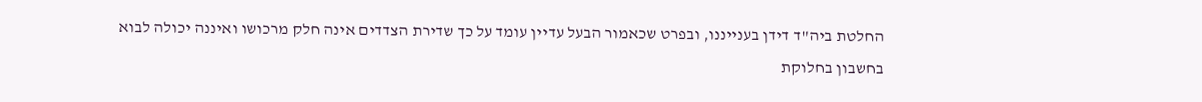החלטת ביה"ד דידן בענייננו, ובפרט שכאמור הבעל עדיין עומד על כך שדירת הצדדים אינה חלק מרכושו ואיננה יכולה לבוא בחשבון בחלוקת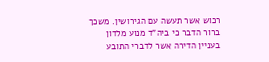רכוש אשר תעשה עם הגירושין. משכך ברור הדבר כי ביה"ד מנוע מלדון בעניין הדירה אשר לדברי התובע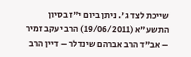שייכת לצד ג'. ניתן ביום י"ז בסיון התשע"א (19/06/2011) הרב יעקב זמיר – אב"ד הרב אברהם שינדלר – דיין הרב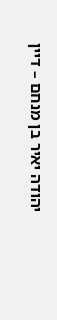יהודה יאיר בן מנחם – דיין